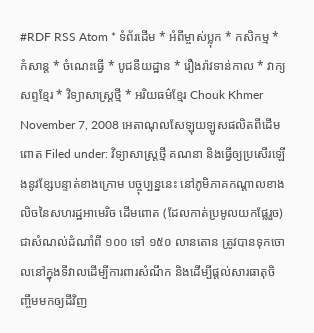#RDF RSS Atom * ទំព័រដើម * អំពីម្ចាស់ប្លុក * កសិកម្ម * កំសាន្ត * ចំណេះធ្វើ * បូជនីយដ្ឋាន * រឿងរ៉ាវទាន់កាល * វាក្យសព្ទខ្មែរ * វិទ្យាសាស្ត្រថ្មី * អរិយធម៌ខ្មែរ Chouk Khmer November 7, 2008 អេតាណុលសែឡុយឡូសផលិតពីដើមពោត Filed under: វិទ្យាសាស្ត្រថ្មី គណនា និងធ្វើឲ្យប្រសើរឡើងនូវខ្សែបន្ទាត់ខាងក្រោម បច្ចុប្បន្ននេះ នៅភូមិភាគកណ្ដាលខាងលិចនៃសហរដ្ឋអាមេរិច ដើមពោត (ដែលកាត់ប្រមូលយកផ្លែរួច) ជាសំណល់ដំណាំពី ១០០ ទៅ ១៥០ លានតោន ត្រូវបានទុកចោលនៅក្នុងទីវាលដើម្បីការពារសំណឹក និងដើម្បីផ្ដល់សារធាតុចិញ្ចឹមមកឲ្យដីវិញ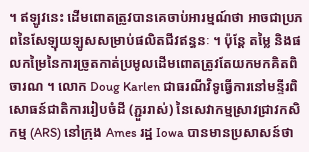។ ឥឡូវនេះ ដើមពោតត្រូវបានគេចាប់អារម្មណ៍ថា អាចជាប្រភពនៃសែឡុយឡូសសម្រាប់ផលិតជីវឥន្ធនៈ ។ ប៉ុន្តែ តម្លៃ និងផលកម្រៃនៃការច្រូតកាត់ប្រមូលដើមពោតត្រូវតែយកមកគិតពិចារណ ។ លោក Doug Karlen ជាធរណីវិទូធ្វើការនៅមន្ទីរពិសោធន៍ជាតិការរៀបចំដី (ភ្ជួររាស់) នៃសេវាកម្មស្រាវជ្រាវកសិកម្ម (ARS) នៅក្រុង Ames រដ្ឋ Iowa បានមានប្រសាសន៍ថា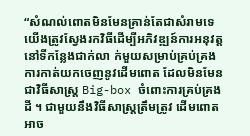“សំណល់ពោតមិនមែនគ្រាន់តែជាសំរាមទេ យើងត្រូវស្វែងរកវិធីដើម្បីអភិវឌ្ឍន៍ការអនុវត្តនៅទីកន្លែងជាក់លា ក់មួយសម្រាប់គ្រប់គ្រងការកាត់យកចេញនូវដើមពោត ដែលមិនមែនជាវិធីសាស្ត្រ Big-box ចំពោះការគ្រប់គ្រងដី ។ ជាមួយនឹងវិធីសាស្ត្រត្រឹមត្រូវ ដើមពោតអាច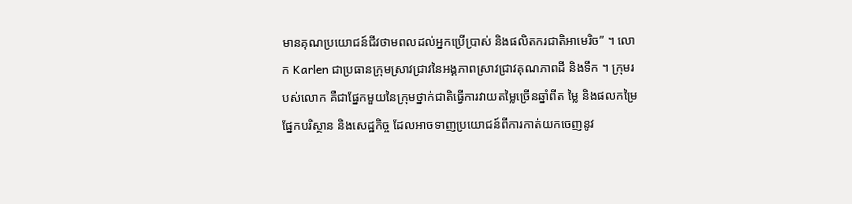មានគុណប្រយោជន៍ជីវថាមពលដល់អ្នកប្រើប្រាស់ និងផលិតករជាតិអាមេរិច” ។ លោក Karlen ជាប្រធានក្រុមស្រាវជ្រាវនៃអង្គភាពស្រាវជ្រាវគុណភាពដី និងទឹក ។ ក្រុមរបស់លោក គឺជាផ្នែកមួយនៃក្រុមថ្នាក់ជាតិធ្វើការវាយតម្លៃច្រើនឆ្នាំពីត ម្លៃ និងផលកម្រៃផ្នែកបរិស្ថាន និងសេដ្ឋកិច្ច ដែលអាចទាញប្រយោជន៍ពីការកាត់យកចេញនូវ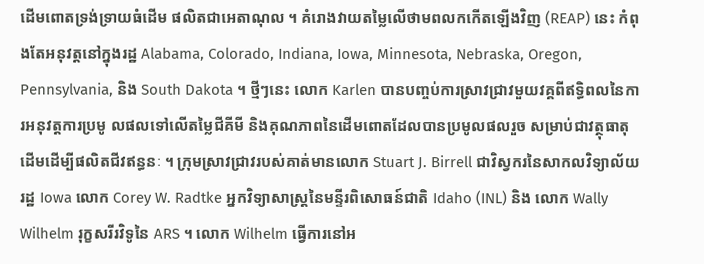ដើមពោតទ្រង់ទ្រាយធំដើម ផលិតជាអេតាណុល ។ គំរោងវាយតម្លៃលើថាមពលកកើតឡើងវិញ (REAP) នេះ កំពុងតែអនុវត្តនៅក្នុងរដ្ឋ Alabama, Colorado, Indiana, Iowa, Minnesota, Nebraska, Oregon, Pennsylvania, និង South Dakota ។ ថ្មីៗនេះ លោក Karlen បានបញ្ចប់ការស្រាវជ្រាវមួយវគ្គពីឥទ្ធិពលនៃការអនុវត្តការប្រមូ លផលទៅលើតម្លៃជីគីមី និងគុណភាពនៃដើមពោតដែលបានប្រមូលផលរួច សម្រាប់ជាវត្ថុធាតុដើមដើម្បីផលិតជីវឥន្ធនៈ ។ ក្រុមស្រាវជ្រាវរបស់គាត់មានលោក Stuart J. Birrell ជាវិស្វករនៃសាកលវិទ្យាល័យរដ្ឋ Iowa លោក Corey W. Radtke អ្នកវិទ្យាសាស្ត្រនៃមន្ទីរពិសោធន៍ជាតិ Idaho (INL) និង លោក Wally Wilhelm រុក្ខសរីរវិទូនៃ ARS ។ លោក Wilhelm ធ្វើការនៅអ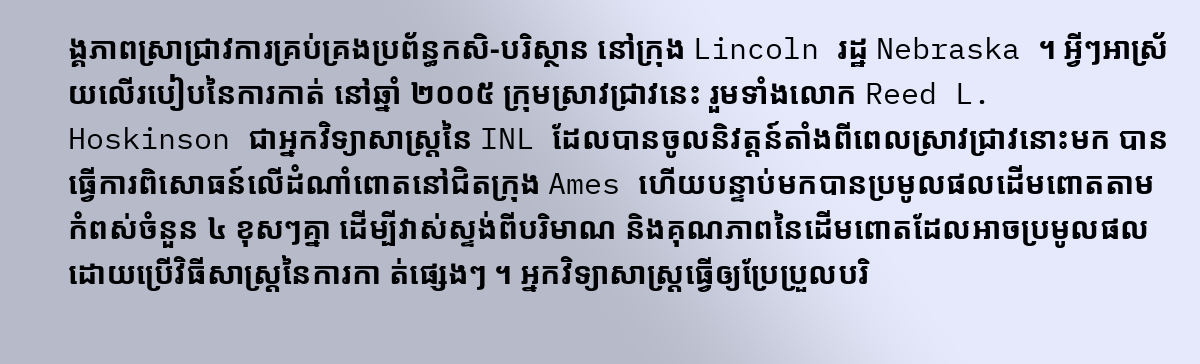ង្គភាពស្រាជ្រាវការគ្រប់គ្រងប្រព័ន្ធកសិ‑បរិស្ថាន នៅក្រុង Lincoln រដ្ឋ Nebraska ។ អ្វីៗអាស្រ័យលើរបៀបនៃការកាត់ នៅឆ្នាំ ២០០៥ ក្រុមស្រាវជ្រាវនេះ រួមទាំងលោក Reed L. Hoskinson ជាអ្នកវិទ្យាសាស្ត្រនៃ INL ដែលបានចូលនិវត្តន៍តាំងពីពេលស្រាវជ្រាវនោះមក បានធ្វើការពិសោធន៍លើដំណាំពោតនៅជិតក្រុង Ames ហើយបន្ទាប់មកបានប្រមូលផលដើមពោតតាមកំពស់ចំនួន ៤ ខុសៗគ្នា ដើម្បីវាស់ស្ទង់ពីបរិមាណ និងគុណភាពនៃដើមពោតដែលអាចប្រមូលផលដោយប្រើវិធីសាស្ត្រនៃការកា ត់ផ្សេងៗ ។ អ្នកវិទ្យាសាស្ត្រធ្វើឲ្យប្រែប្រួលបរិ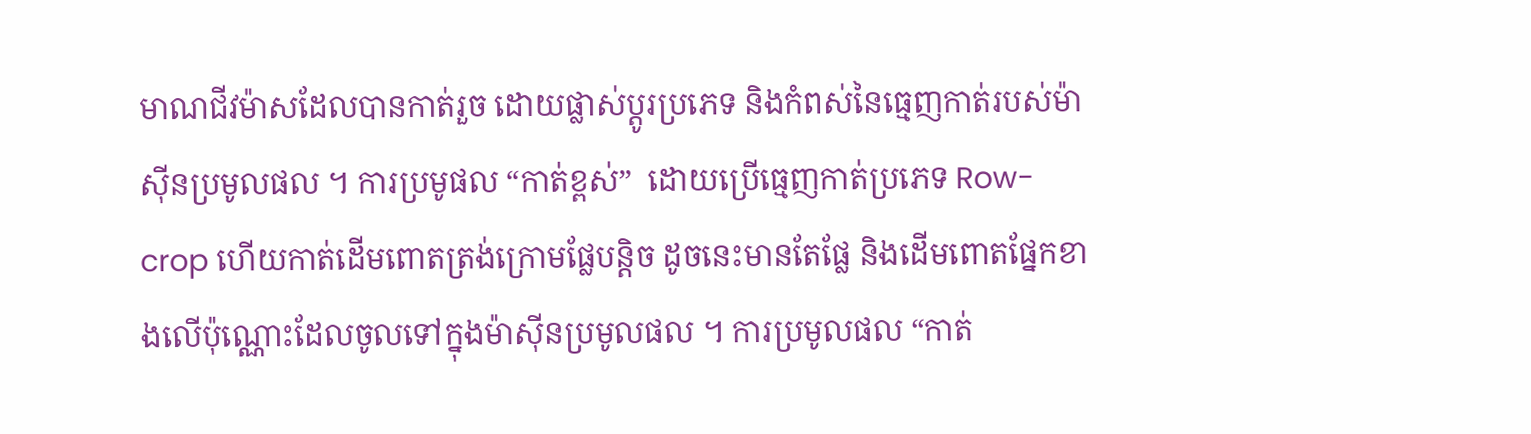មាណជីវម៉ាសដែលបានកាត់រួច ដោយផ្លាស់ប្ដូរប្រភេទ និងកំពស់នៃធ្មេញកាត់របស់ម៉ាស៊ីនប្រមូលផល ។ ការប្រមូផល “កាត់ខ្ពស់”  ដោយប្រើធ្មេញកាត់ប្រភេទ Row-crop ហើយកាត់ដើមពោតត្រង់ក្រោមផ្លែបន្តិច ដូចនេះមានតែផ្លែ និងដើមពោតផ្នែកខាងលើប៉ុណ្ណោះដែលចូលទៅក្នុងម៉ាស៊ីនប្រមូលផល ។ ការប្រមូលផល “កាត់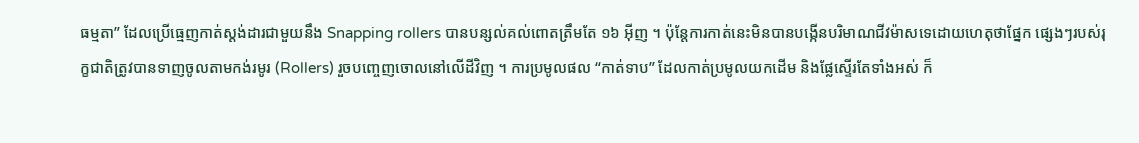ធម្មតា” ដែលប្រើធ្មេញកាត់ស្ដង់ដារជាមួយនឹង Snapping rollers បានបន្សល់គល់ពោតត្រឹមតែ ១៦ អ៊ីញ ។ ប៉ុន្តែការកាត់នេះមិនបានបង្កើនបរិមាណជីវម៉ាសទេដោយហេតុថាផ្នែក ផ្សេងៗរបស់រុក្ខជាតិត្រូវបានទាញចូលតាមកង់រមូរ (Rollers) រួចបញ្ចេញចោលនៅលើដីវិញ ។ ការប្រមូលផល “កាត់ទាប” ដែលកាត់ប្រមូលយកដើម និងផ្លែស្ទើរតែទាំងអស់ ក៏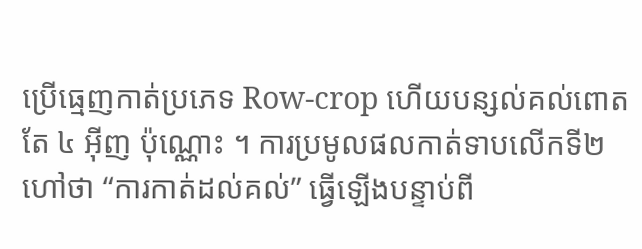ប្រើធ្មេញកាត់ប្រភេទ Row-crop ហើយបន្សល់គល់ពោតតែ ៤ អ៊ីញ ប៉ុណ្ណោះ ។ ការប្រមូលផលកាត់ទាបលើកទី២ ហៅថា “ការកាត់ដល់គល់” ធ្វើឡើងបន្ទាប់ពី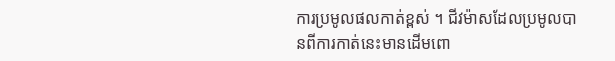ការប្រមូលផលកាត់ខ្ពស់ ។ ជីវម៉ាសដែលប្រមូលបានពីការកាត់នេះមានដើមពោ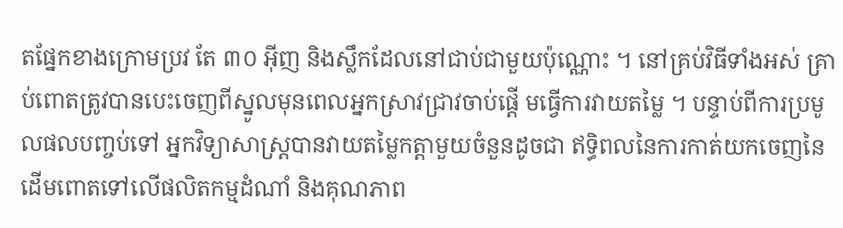តផ្នែកខាងក្រោមប្រវ តែ ៣០ អ៊ីញ និងស្លឹកដែលនៅជាប់ជាមួយប៉ុណ្ណោះ ។ នៅគ្រប់វិធីទាំងអស់ គ្រាប់ពោតត្រូវបានបេះចេញពីស្នូលមុនពេលអ្នកស្រាវជ្រាវចាប់ផ្ដើ មធ្វើការវាយតម្លៃ ។ បន្ទាប់ពីការប្រមូលផលបញ្ចប់ទៅ អ្នកវិទ្យាសាស្ត្របានវាយតម្លៃកត្តាមួយចំនួនដូចជា ឥទ្ធិពលនៃការកាត់យកចេញនៃដើមពោតទៅលើផលិតកម្មដំណាំ និងគុណភាព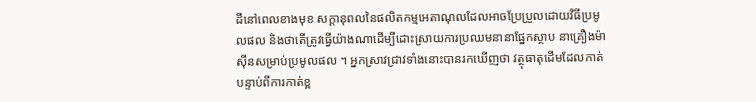ដីនៅពេលខាងមុខ សក្ដានុពលនៃផលិតកម្មអេតាណុលដែលអាចប្រែប្រួលដោយវិធីប្រមូលផល និងថាតើត្រូវធ្វើយ៉ាងណាដើម្បីដោះស្រាយការប្រឈមនានាផ្នែកស្ថាប នាគ្រឿងម៉ាស៊ីនសម្រាប់ប្រមូលផល ។ អ្នកស្រាវជ្រាវទាំងនោះបានរកឃើញថា វត្ថុធាតុដើមដែលកាត់បន្ទាប់ពីការកាត់ខ្ព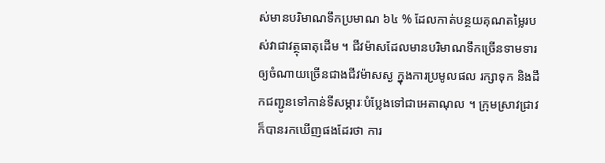ស់មានបរិមាណទឹកប្រមាណ ៦៤ % ដែលកាត់បន្ថយគុណតម្លៃរបស់វាជាវត្ថុធាតុដើម ។ ជីវម៉ាសដែលមានបរិមាណទឹកច្រើនទាមទារឲ្យចំណាយច្រើនជាងជីវម៉ាសស្ង ក្នុងការប្រមូលផល រក្សាទុក និងដឹកជញ្ជូនទៅកាន់ទីសម្ភារៈបំប្លែងទៅជាអេតាណុល ។ ក្រុមស្រាវជ្រាវក៏បានរកឃើញផងដែរថា ការ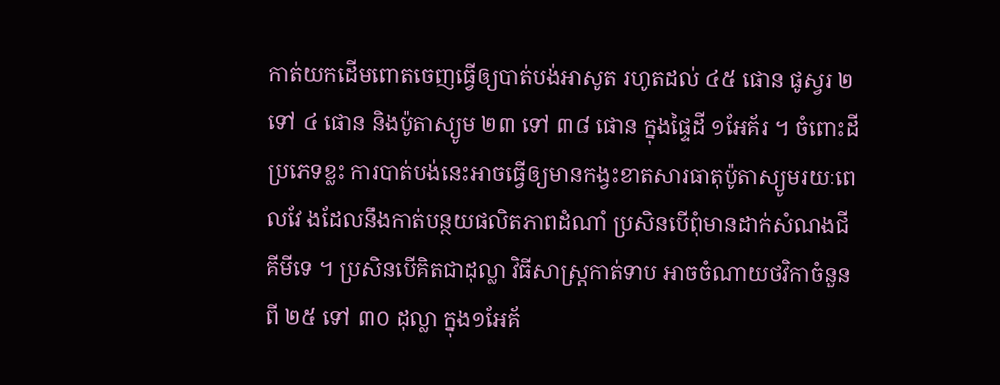កាត់យកដើមពោតចេញធ្វើឲ្យបាត់បង់អាសូត រហូតដល់ ៤៥ ផោន ផូស្វរ ២ ទៅ ៤ ផោន និងប៉ូតាស្យូម ២៣ ទៅ ៣៨ ផោន ក្នុងផ្ទៃដី ១អែគ័រ ។ ចំពោះដីប្រភេទខ្លះ ការបាត់បង់នេះអាចធ្វើឲ្យមានកង្វះខាតសារធាតុប៉ូតាស្យូមរយៈពេលវែ ងដែលនឹងកាត់បន្ថយផលិតភាពដំណាំ ប្រសិនបើពុំមានដាក់សំណងជីគីមីទេ ។ ប្រសិនបើគិតជាដុល្លា វិធីសាស្ត្រកាត់ទាប អាចចំណាយថវិកាចំនួនពី ២៥ ទៅ ៣០ ដុល្លា ក្នុង១អែគ័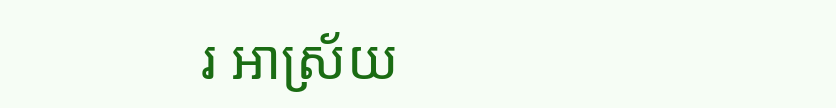រ អាស្រ័យ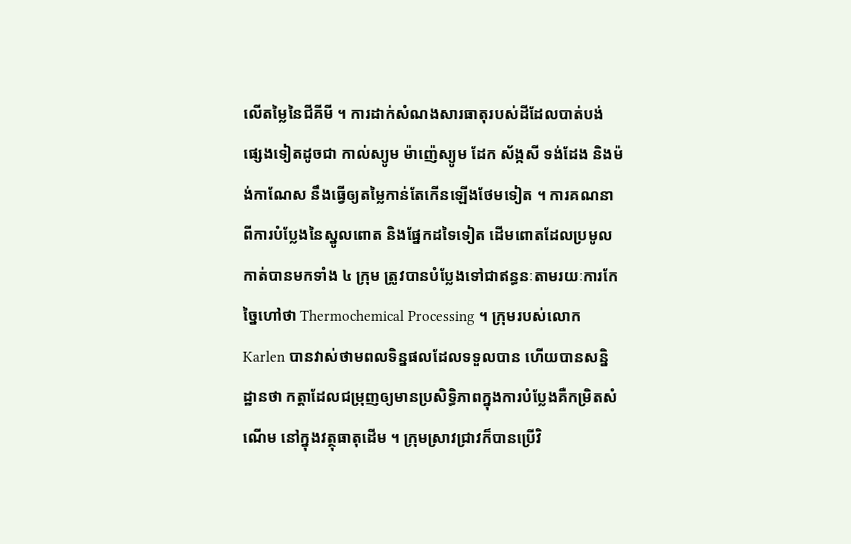លើតម្លៃនៃជីគីមី ។ ការដាក់សំណងសារធាតុរបស់ដីដែលបាត់បង់ផ្សេងទៀតដូចជា កាល់ស្យូម ម៉ាញ៉េស្យូម ដែក ស័ង្កសី ទង់ដែង និងម៉ង់កាណែស នឹងធ្វើឲ្យតម្លៃកាន់តែកើនឡើងថែមទៀត ។ ការគណនាពីការបំប្លែងនៃស្នូលពោត និងផ្នែកដទៃទៀត ដើមពោតដែលប្រមូលកាត់បានមកទាំង ៤ ក្រុម ត្រូវបានបំប្លែងទៅជាឥន្ធនៈតាមរយៈការកែច្នៃហៅថា Thermochemical Processing ។ ក្រុមរបស់លោក Karlen បានវាស់ថាមពលទិន្នផលដែលទទួលបាន ហើយបានសន្និដ្ឋានថា កត្ដាដែលជម្រុញឲ្យមានប្រសិទ្ធិភាពក្នុងការបំប្លែងគឺកម្រិតសំណើម នៅក្នុងវត្ថុធាតុដើម ។ ក្រុមស្រាវជ្រាវក៏បានប្រើវិ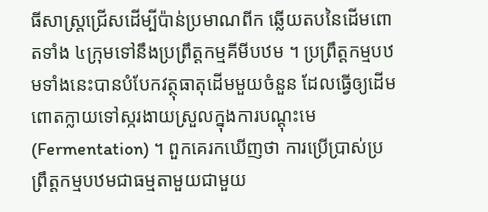ធីសាស្ត្រជ្រើសដើម្បីប៉ាន់ប្រមាណពីក ឆ្លើយតបនៃដើមពោតទាំង ៤ក្រុមទៅនឹងប្រព្រឹត្តកម្មគីមីបឋម ។ ប្រព្រឹត្តកម្មបឋមទាំងនេះបានបំបែកវត្ថុធាតុដើមមួយចំនួន ដែលធ្វើឲ្យដើមពោតក្លាយទៅស្ករងាយស្រួលក្នុងការបណ្ដុះមេ (Fermentation) ។ ពួកគេរកឃើញថា ការប្រើប្រាស់ប្រព្រឹត្តកម្មបឋមជាធម្មតាមួយជាមួយ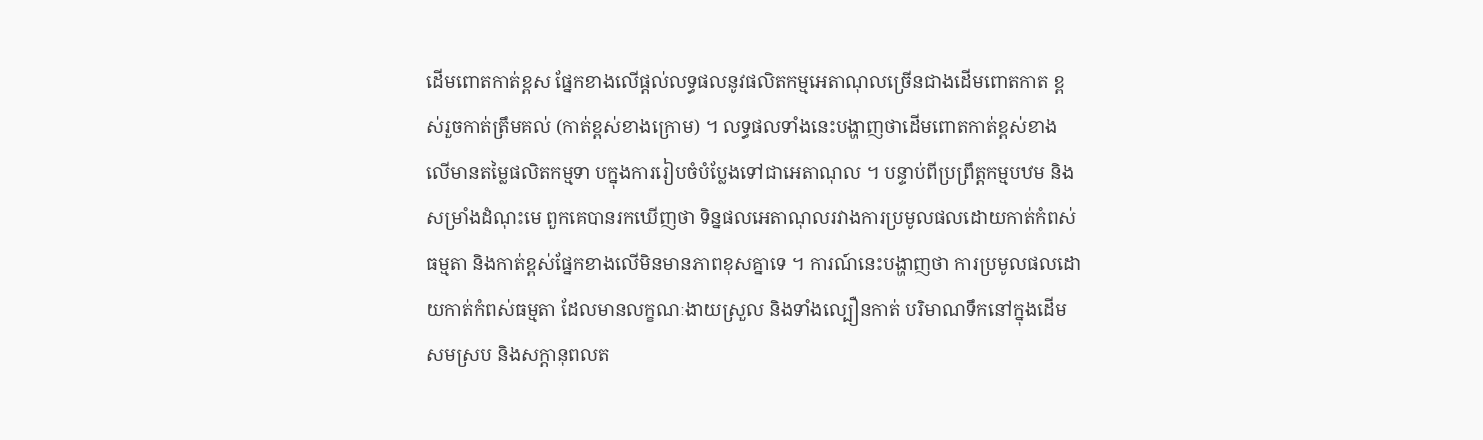ដើមពោតកាត់ខ្ពស ផ្នែកខាងលើផ្ដល់លទ្ធផលនូវផលិតកម្មអេតាណុលច្រើនជាងដើមពោតកាត ខ្ពស់រួចកាត់ត្រឹមគល់ (កាត់ខ្ពស់ខាងក្រោម) ។ លទ្ធផលទាំងនេះបង្ហាញថាដើមពោតកាត់ខ្ពស់ខាងលើមានតម្លៃផលិតកម្មទា បក្នុងការរៀបចំបំប្លែងទៅជាអេតាណុល ។ បន្ទាប់ពីប្រព្រឹត្តកម្មបឋម និងសម្រាំងដំណុះមេ ពួកគេបានរកឃើញថា ទិន្នផលអេតាណុលរវាងការប្រមូលផលដោយកាត់កំពស់ធម្មតា និងកាត់ខ្ពស់ផ្នែកខាងលើមិនមានភាពខុសគ្នាទេ ។ ការណ៍នេះបង្ហាញថា ការប្រមូលផលដោយកាត់កំពស់ធម្មតា ដែលមានលក្ខណៈងាយស្រួល និងទាំងល្បឿនកាត់ បរិមាណទឹកនៅក្នុងដើមសមស្រប និងសក្ដានុពលត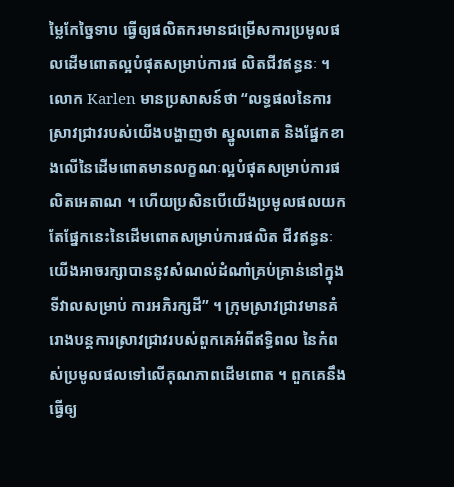ម្លៃកែច្នៃទាប ធ្វើឲ្យផលិតករមានជម្រើសការប្រមូលផលដើមពោតល្អបំផុតសម្រាប់ការផ លិតជីវឥន្ធនៈ ។ លោក Karlen មានប្រសាសន៍ថា “លទ្ធផលនៃការស្រាវជ្រាវរបស់យើងបង្ហាញថា ស្នូលពោត និងផ្នែកខាងលើនៃដើមពោតមានលក្ខណៈល្អបំផុតសម្រាប់ការផលិតអេតាណ ។ ហើយប្រសិនបើយើងប្រមូលផលយកតែផ្នែកនេះនៃដើមពោតសម្រាប់ការផលិត ជីវឥន្ធនៈ យើងអាចរក្សាបាននូវសំណល់ដំណាំគ្រប់គ្រាន់នៅក្នុងទីវាលសម្រាប់ ការអភិរក្សដី” ។ ក្រុមស្រាវជ្រាវមានគំរោងបន្តការស្រាវជ្រាវរបស់ពួកគេអំពីឥទ្ធិពល នៃកំពស់ប្រមូលផលទៅលើគុណភាពដើមពោត ។ ពួកគេនឹងធ្វើឲ្យ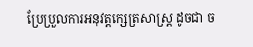ប្រែប្រួលការអនុវត្តក្សេត្រសាស្ត្រ ដូចជា ច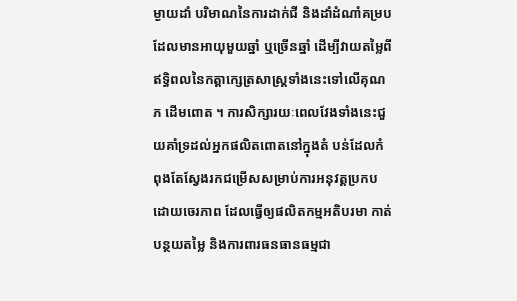ម្ងាយដាំ បរិមាណនៃការដាក់ជី និងដាំដំណាំគម្របដែលមានអាយុមួយឆ្នាំ ឬច្រើនឆ្នាំ ដើម្បីវាយតម្លៃពីឥទ្ធិពលនៃកត្តាក្សេត្រសាស្ត្រទាំងនេះទៅលើគុណភ ដើមពោត ។ ការសិក្សារយៈពេលវែងទាំងនេះជួយគាំទ្រដល់អ្នកផលិតពោតនៅក្នុងតំ បន់ដែលកំពុងតែស្វែងរកជម្រើសសម្រាប់ការអនុវត្តប្រកបដោយចេរភាព ដែលធ្វើឲ្យផលិតកម្មអតិបរមា កាត់បន្ថយតម្លៃ និងការពារធនធានធម្មជា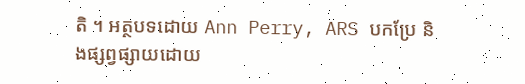តិ ។ អត្ថបទដោយ Ann Perry, ARS បកប្រែ និងផ្សព្វផ្សាយដោយ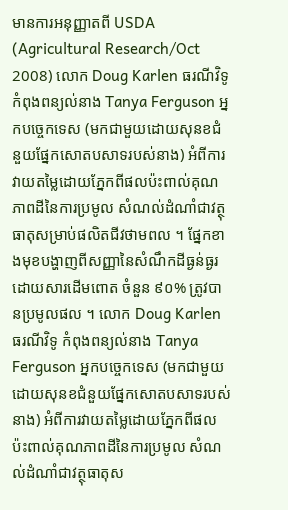មានការអនុញ្ញាតពី USDA (Agricultural Research/Oct 2008) លោក Doug Karlen ធរណីវិទូ កំពុងពន្យល់នាង Tanya Ferguson អ្នកបច្ចេកទេស (មកជាមួយដោយសុនខជំនួយផ្នែកសោតបសាទរបស់នាង) អំពីការវាយតម្លៃដោយភ្នែកពីផលប៉ះពាល់គុណភាពដីនៃការប្រមូល សំណល់ដំណាំជាវត្ថុធាតុសម្រាប់ផលិតជីវថាមពល ។ ផ្នែកខាងមុខបង្ហាញពីសញ្ញានៃសំណឹកដីធ្ងន់ធ្ងរដោយសារដើមពោត ចំនួន ៩០% ត្រូវបានប្រមូលផល ។ លោក Doug Karlen ធរណីវិទូ កំពុងពន្យល់នាង Tanya Ferguson អ្នកបច្ចេកទេស (មកជាមួយដោយសុនខជំនួយផ្នែកសោតបសាទរបស់នាង) អំពីការវាយតម្លៃដោយភ្នែកពីផលប៉ះពាល់គុណភាពដីនៃការប្រមូល សំណល់ដំណាំជាវត្ថុធាតុស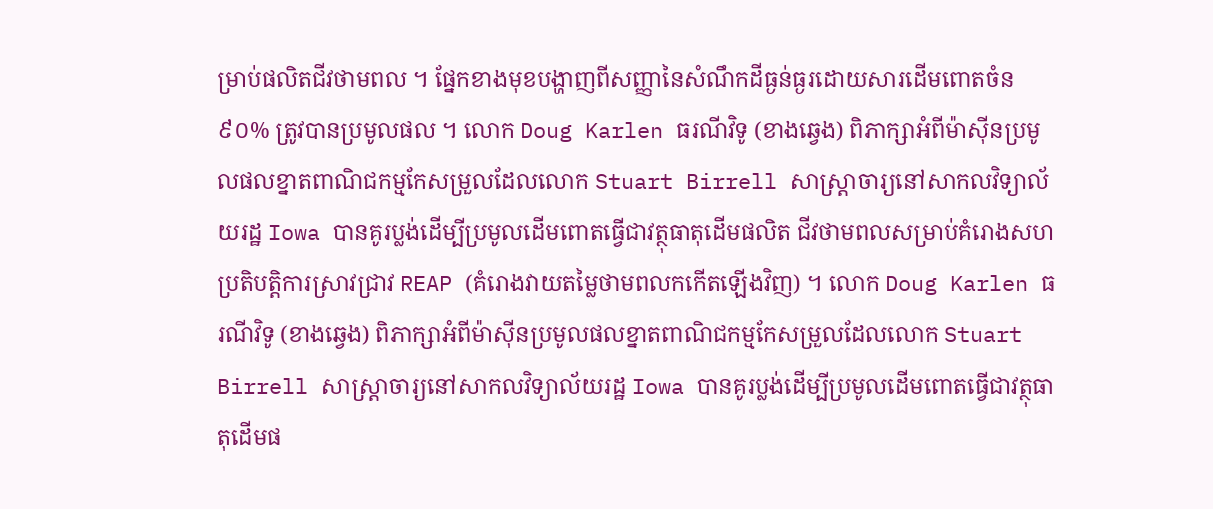ម្រាប់ផលិតជីវថាមពល ។ ផ្នែកខាងមុខបង្ហាញពីសញ្ញានៃសំណឹកដីធ្ងន់ធ្ងរដោយសារដើមពោតចំន ៩០% ត្រូវបានប្រមូលផល ។ លោក Doug Karlen ធរណីវិទូ (ខាងឆ្វេង) ពិភាក្សាអំពីម៉ាស៊ីនប្រមូលផលខ្នាតពាណិជកម្មកែសម្រួលដែលលោក Stuart Birrell សាស្ត្រាចារ្យនៅសាកលវិទ្យាល័យរដ្ឋ Iowa បានគូរប្លង់ដើម្បីប្រមូលដើមពោតធ្វើជាវត្ថុធាតុដើមផលិត ជីវថាមពលសម្រាប់គំរោងសហប្រតិបត្តិការស្រាវជ្រាវ REAP (គំរោងវាយតម្លៃថាមពលកកើតឡើងវិញ) ។ លោក Doug Karlen ធរណីវិទូ (ខាងឆ្វេង) ពិភាក្សាអំពីម៉ាស៊ីនប្រមូលផលខ្នាតពាណិជកម្មកែសម្រួលដែលលោក Stuart Birrell សាស្ត្រាចារ្យនៅសាកលវិទ្យាល័យរដ្ឋ Iowa បានគូរប្លង់ដើម្បីប្រមូលដើមពោតធ្វើជាវត្ថុធាតុដើមផ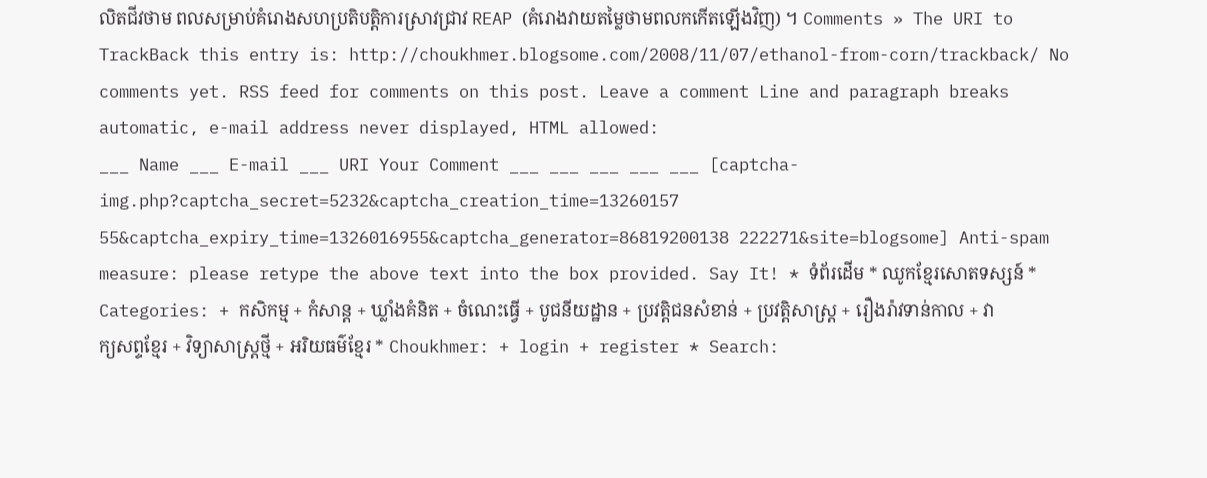លិតជីវថាម ពលសម្រាប់គំរោងសហប្រតិបត្តិការស្រាវជ្រាវ REAP (គំរោងវាយតម្លៃថាមពលកកើតឡើងវិញ) ។ Comments » The URI to TrackBack this entry is: http://choukhmer.blogsome.com/2008/11/07/ethanol-from-corn/trackback/ No comments yet. RSS feed for comments on this post. Leave a comment Line and paragraph breaks automatic, e-mail address never displayed, HTML allowed:
___ Name ___ E-mail ___ URI Your Comment ___ ___ ___ ___ ___ [captcha-img.php?captcha_secret=5232&captcha_creation_time=13260157 55&captcha_expiry_time=1326016955&captcha_generator=86819200138 222271&site=blogsome] Anti-spam measure: please retype the above text into the box provided. Say It! * ទំព័រដើម * ឈូកខ្មែរសោតទស្សន៍ * Categories: + កសិកម្ម + កំសាន្ត + ឃ្លាំងគំនិត + ចំណេះធ្វើ + បូជនីយដ្ឋាន + ប្រវត្តិជនសំខាន់ + ប្រវត្តិសាស្ត្រ + រឿងរ៉ាវទាន់កាល + វាក្យសព្ទខ្មែរ + វិទ្យាសាស្ត្រថ្មី + អរិយធម៌ខ្មែរ * Choukhmer: + login + register * Search: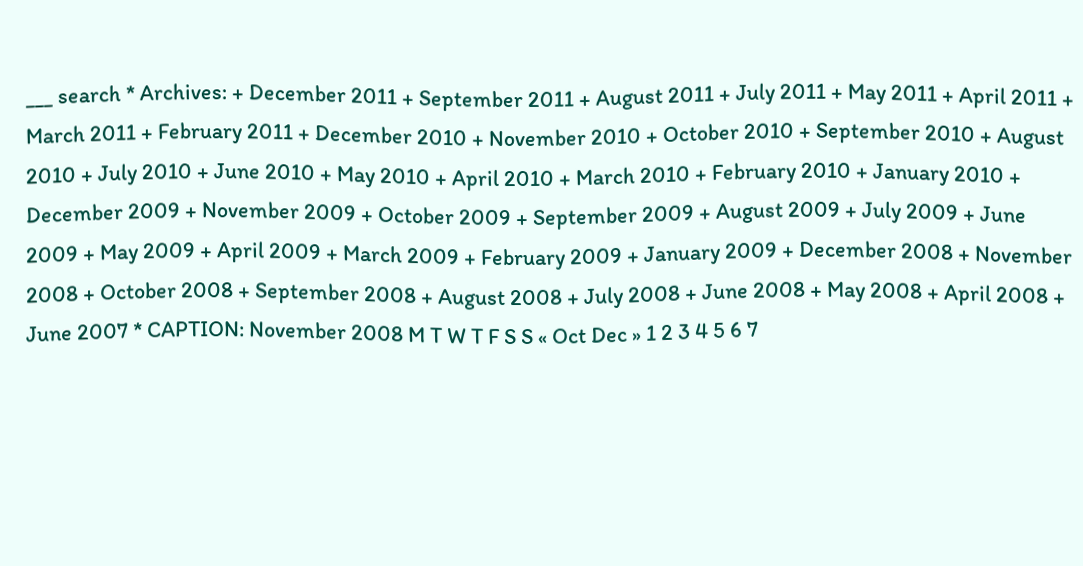___ search * Archives: + December 2011 + September 2011 + August 2011 + July 2011 + May 2011 + April 2011 + March 2011 + February 2011 + December 2010 + November 2010 + October 2010 + September 2010 + August 2010 + July 2010 + June 2010 + May 2010 + April 2010 + March 2010 + February 2010 + January 2010 + December 2009 + November 2009 + October 2009 + September 2009 + August 2009 + July 2009 + June 2009 + May 2009 + April 2009 + March 2009 + February 2009 + January 2009 + December 2008 + November 2008 + October 2008 + September 2008 + August 2008 + July 2008 + June 2008 + May 2008 + April 2008 + June 2007 * CAPTION: November 2008 M T W T F S S « Oct Dec » 1 2 3 4 5 6 7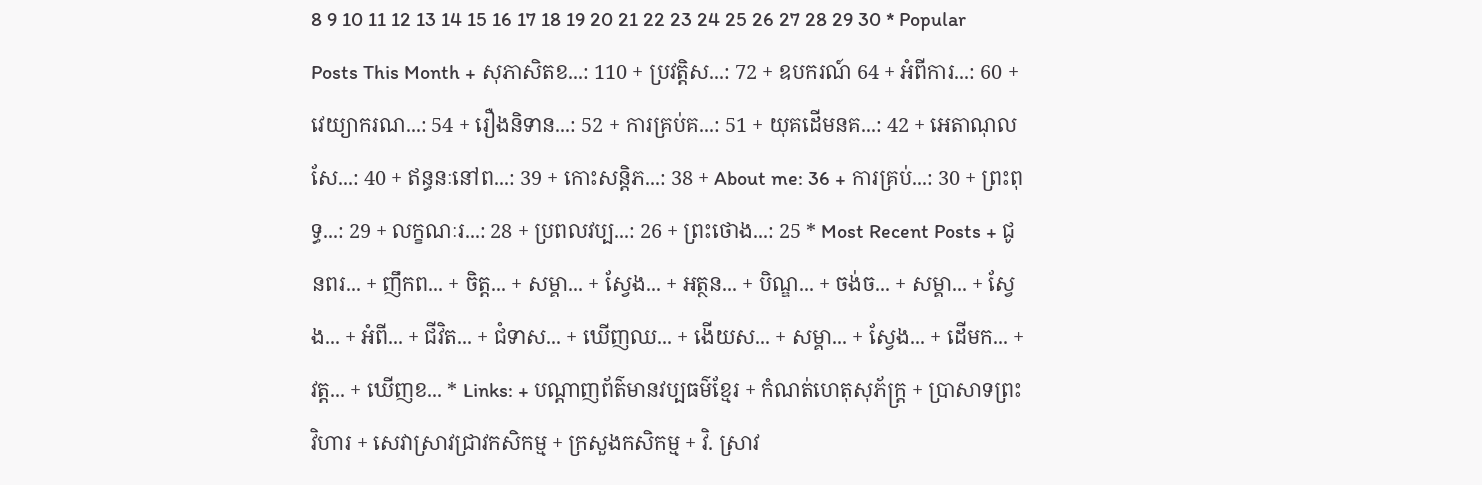8 9 10 11 12 13 14 15 16 17 18 19 20 21 22 23 24 25 26 27 28 29 30 * Popular Posts This Month + សុភាសិតខ...: 110 + ប្រវត្ដិស...: 72 + ឧបករណ៍ 64 + អំពីការ...: 60 + វេយ្យាករណ...: 54 + រឿងនិទាន...: 52 + ការគ្រប់គ...: 51 + យុគដើមនគ...: 42 + អេតាណុលសែ...: 40 + ឥន្ធនៈនៅព...: 39 + កោះសន្តិភ...: 38 + About me: 36 + ការគ្រប់...: 30 + ព្រះពុទ្ធ...: 29 + លក្ខណៈរ...: 28 + ប្រពលវប្ប...: 26 + ព្រះថោង...: 25 * Most Recent Posts + ជូនពរ... + ញឹកព... + ចិត្ត... + សម្គា... + ស្វែង... + អត្ថន... + បិណ្ឌ... + ចង់ច... + សម្គា... + ស្វែង... + អំពី... + ជីវិត... + ជំទាស... + ឃើញឈ... + ងើយស... + សម្គា... + ស្វែង... + ដើមក... + វត្ត... + ឃើញខ... * Links: + បណ្ដាញព័ត៌មានវប្បធម៌ខ្មែរ + កំណត់ហេតុសុភ័ក្ត្រ + ប្រាសាទព្រះវិហារ + សេវាស្រាវជ្រាវកសិកម្ម + ក្រសួងកសិកម្ម + វិ. ស្រាវ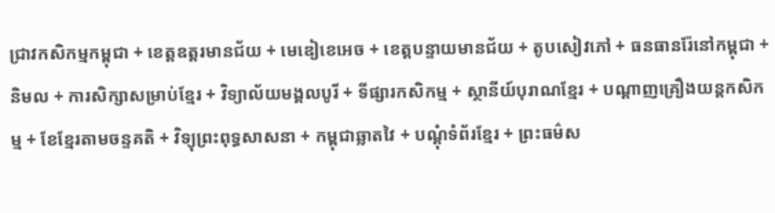ជ្រាវកសិកម្មកម្ពុជា + ខេត្តឧត្ដរមានជ័យ + មេឌៀខេអេច + ខេត្តបន្ទាយមានជ័យ + តូបសៀវភៅ + ធនធានរ៉ែនៅកម្ពុជា + និមល + ការសិក្សាសម្រាប់ខ្មែរ + វិទ្យាល័យមង្គលបូរី + ទីផ្សារកសិកម្ម + ស្ថានីយ៍បុរាណខ្មែរ + បណ្ដាញគ្រឿងយន្តកសិកម្ម + ខែខ្មែរតាមចន្ទគតិ + វិទ្យុព្រះពុទ្ធសាសនា + កម្ពុជាឆ្លាតវៃ + បណ្ដុំទំព័រខ្មែរ + ព្រះធម៌ស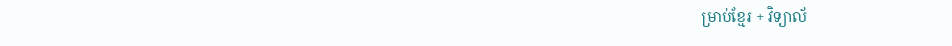ម្រាប់ខ្មែរ + វិទ្យាល័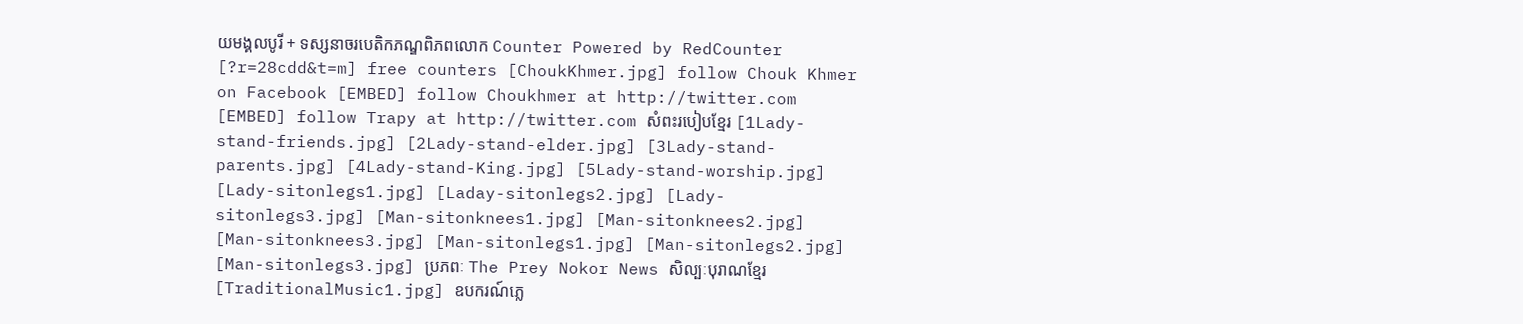យមង្គលបូរី + ទស្សនាចរបេតិកភណ្ឌពិភពលោក Counter Powered by RedCounter [?r=28cdd&t=m] free counters [ChoukKhmer.jpg] follow Chouk Khmer on Facebook [EMBED] follow Choukhmer at http://twitter.com [EMBED] follow Trapy at http://twitter.com សំពះរបៀបខ្មែរ [1Lady-stand-friends.jpg] [2Lady-stand-elder.jpg] [3Lady-stand-parents.jpg] [4Lady-stand-King.jpg] [5Lady-stand-worship.jpg] [Lady-sitonlegs1.jpg] [Laday-sitonlegs2.jpg] [Lady-sitonlegs3.jpg] [Man-sitonknees1.jpg] [Man-sitonknees2.jpg] [Man-sitonknees3.jpg] [Man-sitonlegs1.jpg] [Man-sitonlegs2.jpg] [Man-sitonlegs3.jpg] ប្រភពៈ The Prey Nokor News សិល្បៈបុរាណខ្មែរ [TraditionalMusic1.jpg] ឧបករណ៍ភ្លេ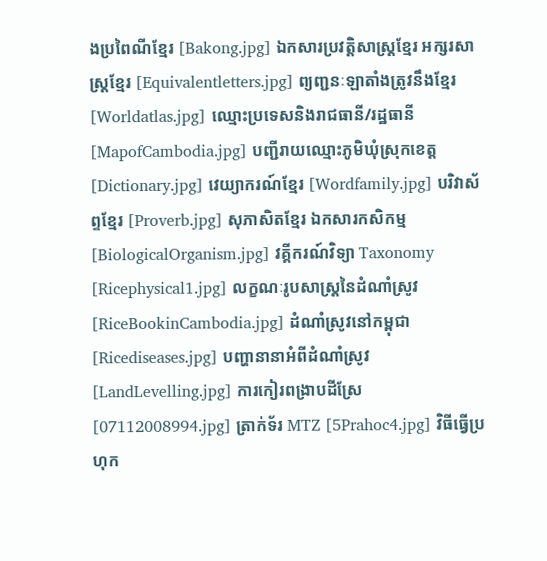ងប្រពៃណីខ្មែរ [Bakong.jpg] ឯកសារប្រវត្តិសាស្ត្រខ្មែរ អក្សរសាស្ត្រខ្មែរ [Equivalentletters.jpg] ព្យញ្ជនៈឡាតាំងត្រូវនឹងខ្មែរ [Worldatlas.jpg] ឈ្មោះប្រទេសនិងរាជធានី/រដ្ឋធានី [MapofCambodia.jpg] បញ្ជីរាយឈ្មោះភូមិឃុំស្រុកខេត្ត [Dictionary.jpg] វេយ្យាករណ៍ខ្មែរ [Wordfamily.jpg] បរិវាស័ព្ទខ្មែរ [Proverb.jpg] សុភាសិតខ្មែរ ឯកសារកសិកម្ម [BiologicalOrganism.jpg] វគ្គីករណ៍វិទ្យា Taxonomy [Ricephysical1.jpg] លក្ខណៈរូបសាស្ត្រនៃដំណាំស្រូវ [RiceBookinCambodia.jpg] ដំណាំស្រូវនៅកម្ពុជា [Ricediseases.jpg] បញ្ហានានាអំពីដំណាំស្រូវ [LandLevelling.jpg] ការកៀរពង្រាបដីស្រែ [07112008994.jpg] ត្រាក់ទ័រ MTZ [5Prahoc4.jpg] វិធីធ្វើប្រហុក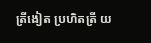ត្រីងៀត ប្រហិតត្រី យ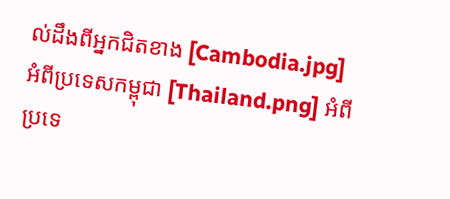ល់ដឹងពីអ្នកជិតខាង [Cambodia.jpg] អំពីប្រទេសកម្ពុជា [Thailand.png] អំពីប្រទេ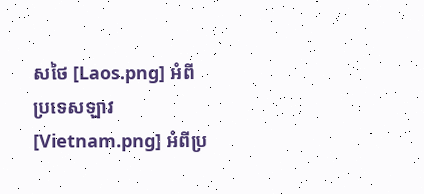សថៃ [Laos.png] អំពីប្រទេសឡាវ [Vietnam.png] អំពីប្រ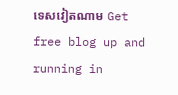ទេសវៀតណាម Get free blog up and running in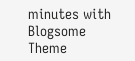minutes with Blogsome Theme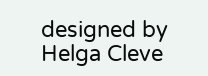designed by Helga Cleve